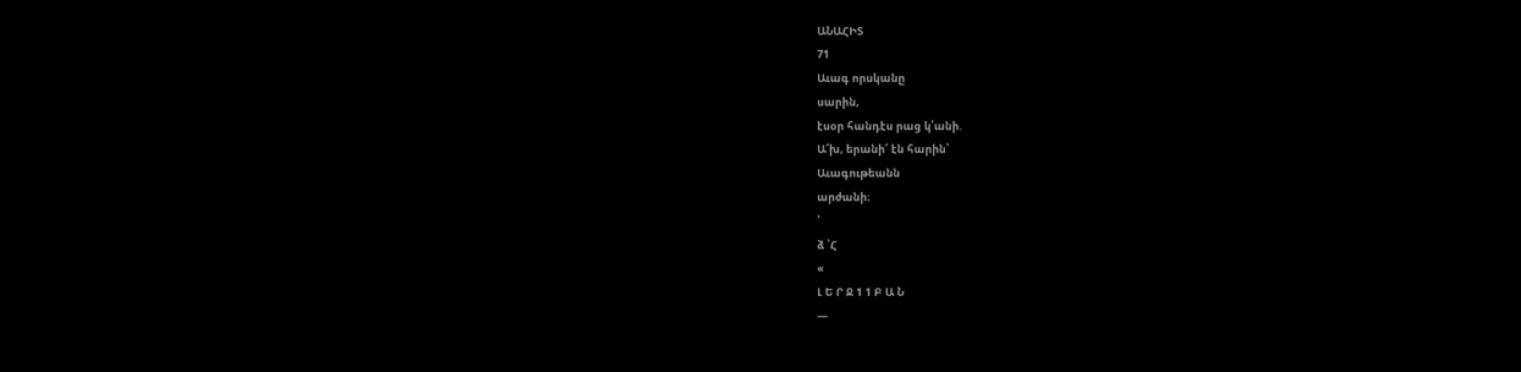ԱՆԱՀԻՏ
71
Աւագ որսկանը
սարին,
էսօր հանդէս րաց կ՛անի.
Ա՜խ, երանի՜ էն հարին՝
Աւագութեանն
արժանի։
՝
ձ ՝Հ
«
Լ Ե Ր Ջ 1 1 Բ Ա Ն
—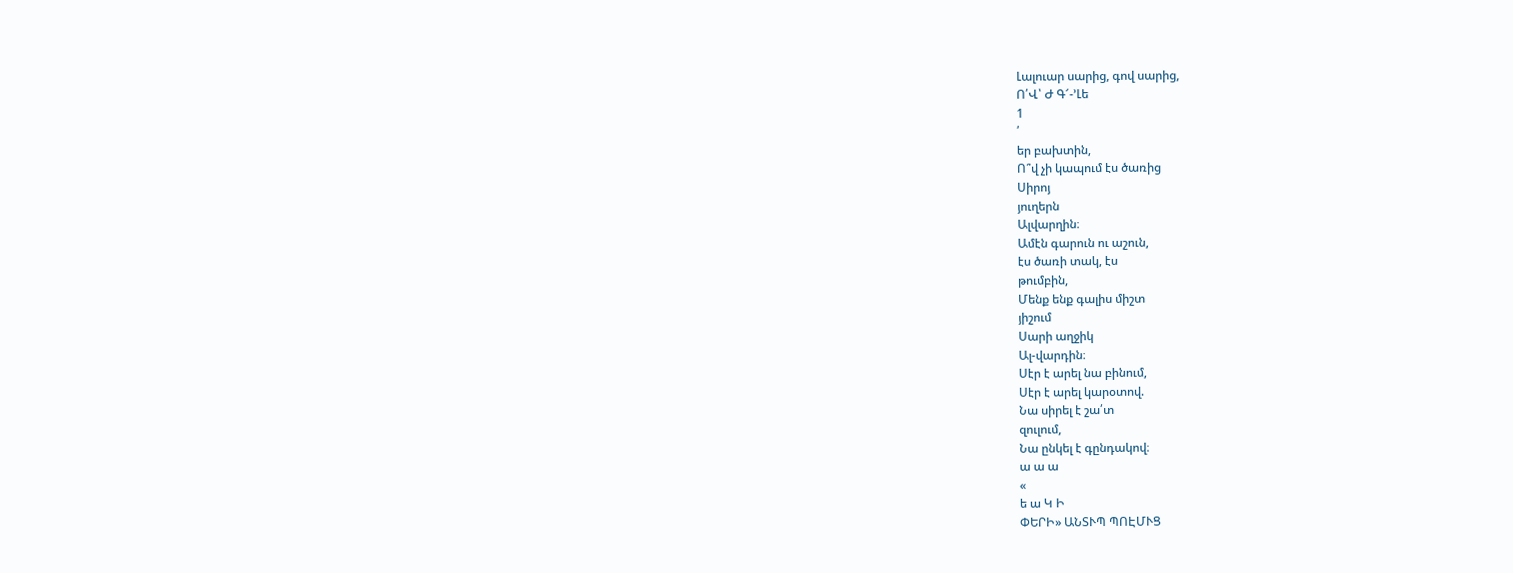Լալուար սարից, գով սարից,
Ո՛Վ՝ Ժ Գ՜-՚Լե
1
՛
եր բախտին,
Ո՞վ չի կապում էս ծառից
Սիրոյ
յուղերն
Ալվարղին։
Ամէն գարուն ու աշուն,
էս ծառի տակ, էս
թումբին,
Մենք ենք գալիս միշտ
յիշում
Սարի աղջիկ
Ալ-վարդին։
Սէր է արել նա բինում,
Սէր է արել կարօտով.
Նա սիրել է շա՛տ
զուլում,
Նա ընկել է գընդակով։
ա ա ա
«
ե ա Կ Ի
ՓԵՐԻ» ԱՆՏՒՊ ՊՈԷՄՒՑ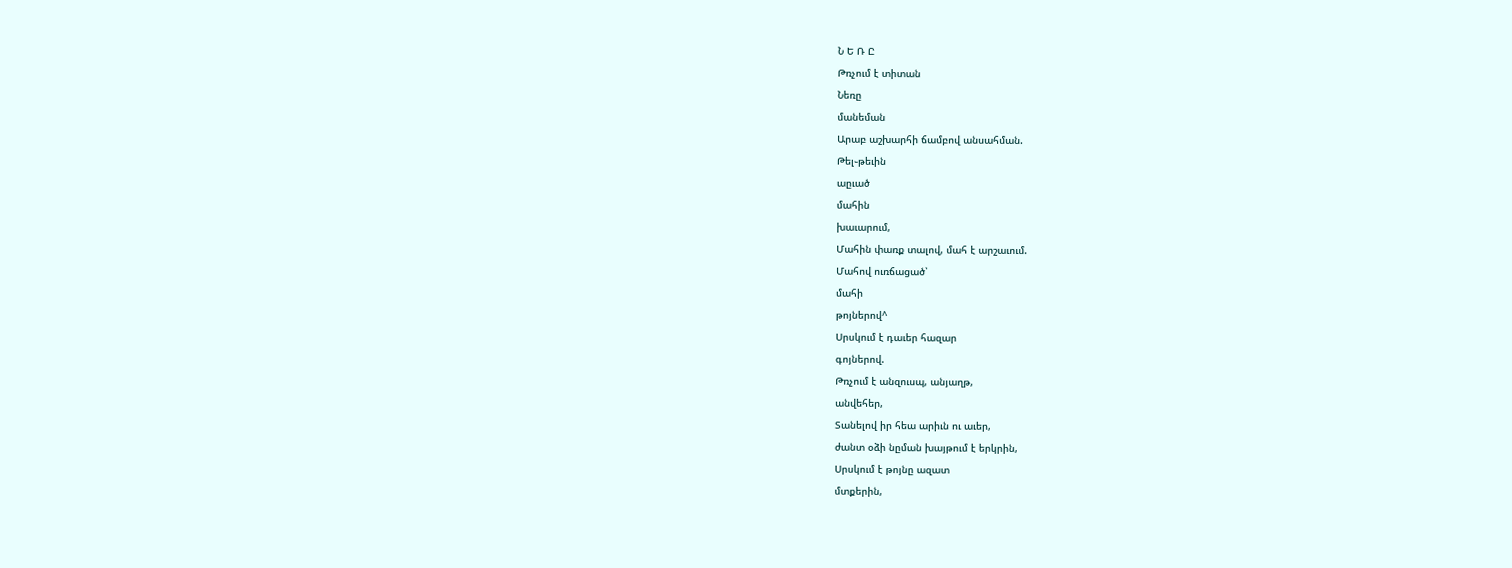Ն Ե Ռ Ը
Թռչում է տիտան
Նեռը
մանեման
Արաբ աշխարհի ճամբով անսահման.
Թել֊թեւին
աըւած
մահին
խաւարում,
Մահին փառք տալով, մահ է արշաւում.
Մահով ուռճացած՝
մահի
թոյներով^
Սրսկում է դաւեր հազար
գոյներով.
Թռչում է անզուսպ, անյաղթ,
անվեհեր,
Տանելով իր հեա արիւն ու աւեր,
ժանտ օձի նըման խայթում է երկրին,
Սրսկում է թոյնը ազատ
մտքերին,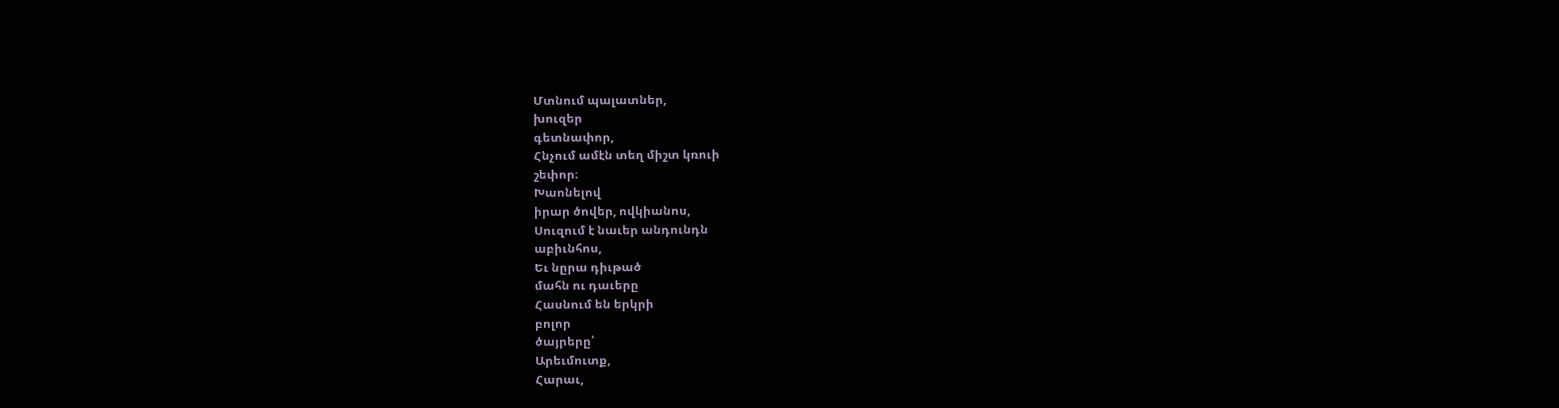Մտնում պալատներ,
խուզեր
գետնափոր,
Հնչում ամէն տեղ միշտ կռուի
շեփոր։
Խաոնելով
իրար ծովեր, ովկիանոս,
Սուզում է նաւեր անդունդն
աբիւնհոս,
Եւ նըրա դիւթած
մահն ու դաւերը
Հասնում են երկրի
բոլոր
ծայրերը՝
Արեւմուտք,
Հարաւ,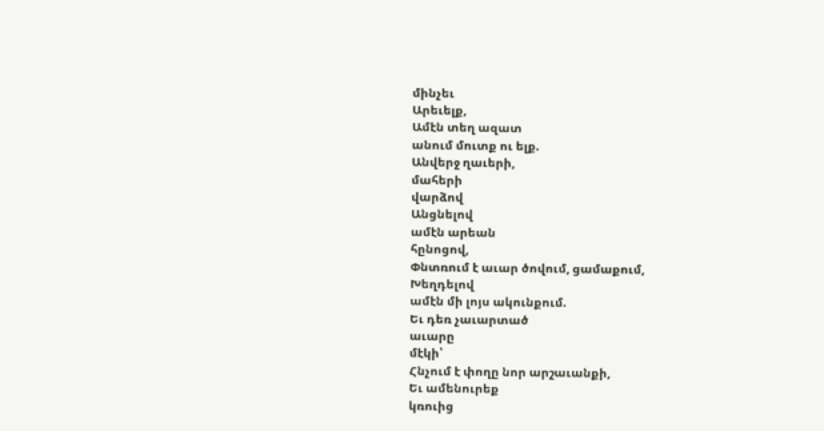մինչեւ
Արեւելք,
Ամէն տեղ ազատ
անում մուտք ու ելք.
Անվերջ ղաւերի,
մահերի
վարձով
Անցնելով
ամէն արեան
հընոցով,
Փնտռում է աւար ծովում, ցամաքում,
Խեղդելով
ամէն մի լոյս ակունքում.
Եւ դեռ չաւարտած
աւարը
մէկի՝
Հնչում է փողը նոր արշաւանքի,
Եւ ամենուրեք
կռուից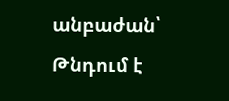անբաժան՝
Թնդում է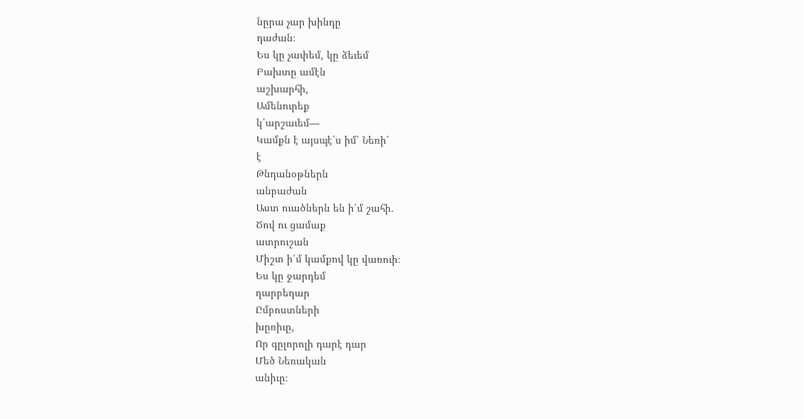նըրա չար խինդը
դաժան։
Ես կը չափեմ, կը ձեւեմ
Բախտը ամէն
աշխարհի,
Ամենուրեք
կ՛արշաւեմ—
Կամքն է այսպէ՛ս իմ՝ Նեռի՛
է
Թնդանօթներն
անբաժան
Աստ ուածներն են ի՛մ շահի.
Ծով ու ցամաք
ատրուշան
Միշտ ի՛մ կամքով կը վառուի։
Ես կը ջարդեմ
ղարբեդար
Ըմբոստների
խըռիւը,
Որ գըլորոլի դարէ դար
Մեծ Նեռական
անիւը։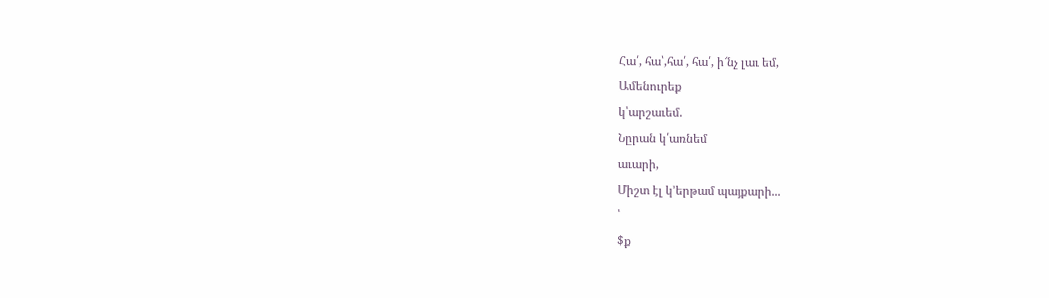Հա՛, հա՝,հա՛, հա՛, ի՜նչ լաւ եմ,
Ամենուրեք
կ՝արշաւեմ.
Նըրան կ՛առնեմ
աւարի,
Միշտ էլ կ՚երթամ պայքարի...
՝
$ք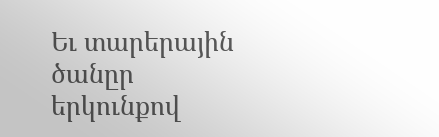Եւ տարերային
ծանըր
երկունքով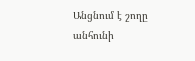Անցնում է շողը անհունի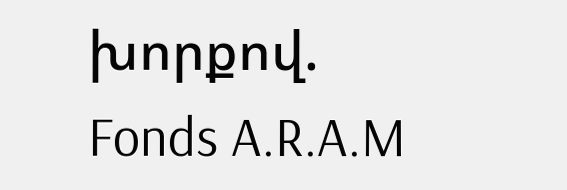խորքով.
Fonds A.R.A.M